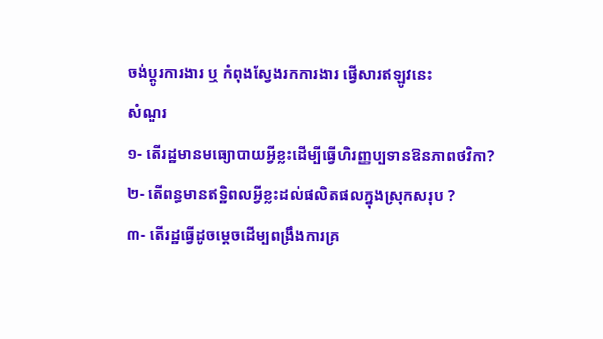ចង់ប្តូរការងារ ឬ កំពុងស្វែងរកការងារ ផ្វើសារឥឡូវនេះ
សំណួរ
១- តើរដ្ឋមានមធ្យោបាយអ្វីខ្លះដើម្បីធ្វើហិរញ្ញប្បទានឱនភាពថវិកា?
២- តើពន្ធមានឥទ្ឋិពលអ្វីខ្លះដល់ផលិតផលក្នុងស្រុកសរុប ?
៣- តើរដ្ឋធ្វើដូចម្តេចដើម្បពង្រឹងការគ្រ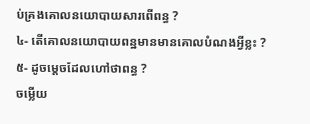ប់គ្រងគោលនយោបាយសារពើពន្ធ ?
៤- តើគោលនយោបាយពន្ឋមានមានគោលបំណងអ្វីខ្លះ ?
៥- ដូចម្តេចដែលហៅថាពន្ធ ?
ចម្លើយ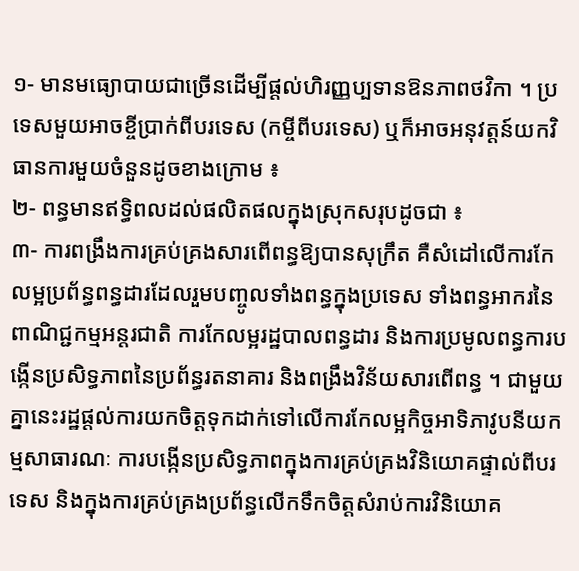១- មានមធ្យោបាយជាច្រើនដើម្បីផ្តល់ហិរញ្ញប្បទានឱនភាពថវិកា ។ ប្រទេសមួយអាចខ្ចីប្រាក់ពីបរទេស (កម្ចីពីបរទេស) ឬក៏អាចអនុវត្តន៍យកវិធានការមួយចំនួនដូចខាងក្រោម ៖
២- ពន្ធមានឥទ្ធិពលដល់ផលិតផលក្នុងស្រុកសរុបដូចជា ៖
៣- ការពង្រឹងការគ្រប់គ្រងសារពើពន្ធឱ្យបានសុក្រឹត គឺសំដៅលើការកែលម្អប្រព័ន្ធពន្ធដារដែលរួមបញ្ចូលទាំងពន្ធក្នុងប្រទេស ទាំងពន្ធអាករនៃពាណិជ្ជកម្មអន្តរជាតិ ការកែលម្អរដ្ឋបាលពន្ធដារ និងការប្រមូលពន្ធការបង្កើនប្រសិទ្ធភាពនៃប្រព័ន្ធរតនាគារ និងពង្រឹងវិន័យសារពើពន្ធ ។ ជាមួយគ្នានេះរដ្ឋផ្តល់ការយកចិត្តទុកដាក់ទៅលើការកែលម្អកិច្ចអាទិភាវូបនីយកម្មសាធារណៈ ការបង្កើនប្រសិទ្ធភាពក្នុងការគ្រប់គ្រងវិនិយោគផ្ទាល់ពីបរទេស និងក្នុងការគ្រប់គ្រងប្រព័ន្ធលើកទឹកចិត្តសំរាប់ការវិនិយោគ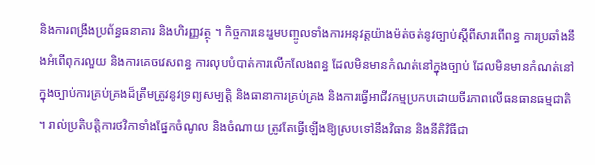និងការពង្រឹងប្រព័ន្ធធនាគារ និងហិរញ្ញវត្ថុ ។ កិច្ចការនេះរួមបញ្ចូលទាំងការអនុវត្តយ៉ាងម៉ត់ចត់នូវច្បាប់ស្តីពីសារពើពន្ធ ការប្រឆាំងនឹងអំពើពុករលួយ និងការគេចវេសពន្ធ ការលុបបំបាត់ការលើកលែងពន្ធ ដែលមិនមានកំណត់នៅក្នុងច្បាប់ ដែលមិនមានកំណត់នៅក្នុងច្បាប់ការគ្រប់គ្រងដ៏ត្រឹមត្រូវនូវទ្រព្យសម្បត្តិ និងធានាការគ្រប់គ្រង និងការធ្វើអាជីវកម្មប្រកបដោយចីរភាពលើធនធានធម្មជាតិ ។ រាល់ប្រតិបត្តិការថវិកាទាំងផ្នែកចំណូល និងចំណាយ ត្រូវតែធ្វើឡើងឱ្យស្របទៅនឹងវិធាន និងនីតិវិធីជា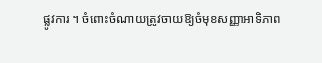ផ្លូវការ ។ ចំពោះចំណាយត្រូវចាយឱ្យចំមុខសញ្ញាអាទិភាព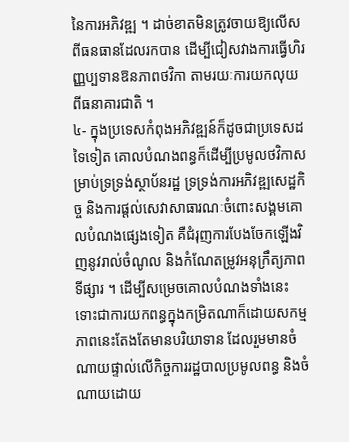នៃការអភិវឌ្ឍ ។ ដាច់ខាតមិនត្រូវចាយឱ្យលើសពីធនធានដែលរកបាន ដើម្បីជៀសវាងការធ្វើហិរញ្ញប្បទានឱនភាពថវិកា តាមរយៈការយកលុយពីធនាគារជាតិ ។
៤- ក្នុងប្រទេសកំពុងអភិវឌ្ឍន៍ក៏ដូចជាប្រទេសដទៃទៀត គោលបំណងពន្ធក៏ដើម្បីប្រមូលថវិកាសម្រាប់ទ្រទ្រង់ស្ថាប័នរដ្ឋ ទ្រទ្រង់ការអភិវឌ្ឍសេដ្ឋកិច្ច និងការផ្តល់សេវាសាធារណៈចំពោះសង្គមគោលបំណងផ្សេងទៀត គឺជំរុញការបែងចែកឡើងវិញនូវរាល់ចំណូល និងកំណែតម្រូវអនុក្រឹត្យភាពទីផ្សារ ។ ដើម្បីសម្រេចគោលបំណងទាំងនេះ ទោះជាការយកពន្ធក្នុងកម្រិតណាក៏ដោយសកម្មភាពនេះតែងតែមានបរិយាទាន ដែលរួមមានចំណាយផ្ទាល់លើកិច្ចការរដ្ឋបាលប្រមូលពន្ធ និងចំណាយដោយ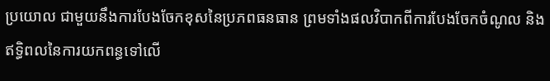ប្រយោល ជាមួយនឹងការបែងចែកខុសនៃប្រភពធនធាន ព្រមទាំងផលវិបាកពីការបែងចែកចំណូល និងឥទ្ធិពលនៃការយកពន្ធទៅលើ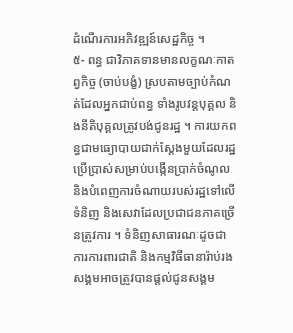ដំណើរការអភិវឌ្ឍន៍សេដ្ឋកិច្ច ។
៥- ពន្ធ ជាវិភាគទានមានលក្ខណៈកាតព្វកិច្ច (ចាប់បង្ខំ) ស្របតាមច្បាប់កំណត់ដែលអ្នកជាប់ពន្ធ ទាំងរូបវន្តបុគ្គល និងនីតិបុគ្គលត្រូវបង់ជូនរដ្ឋ ។ ការយកពន្ធជាមធ្យោបាយជាក់ស្តែងមួយដែលរដ្ឋប្រើប្រាស់សម្រាប់បង្កើនប្រាក់ចំណូល និងបំពេញការចំណាយរបស់រដ្ឋទៅលើទំនិញ និងសេវាដែលប្រជាជនភាគច្រើនត្រូវការ ។ ទំនិញសាធារណៈដូចជា ការការពារជាតិ និងកម្មវិធីធានារ៉ាប់រងសង្គមអាចត្រូវបានផ្តល់ជូនសង្គម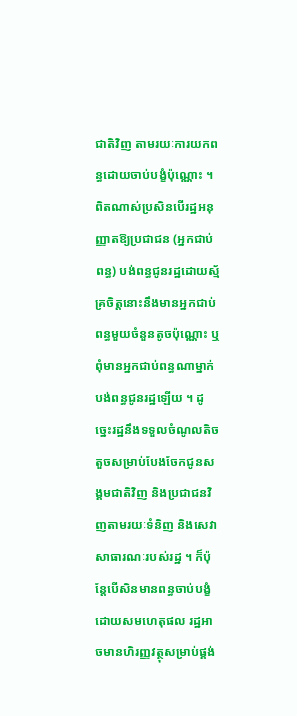ជាតិវិញ តាមរយៈការយកពន្ធដោយចាប់បង្ខំប៉ុណ្ណោះ ។ ពិតណាស់ប្រសិនបើរដ្ឋអនុញ្ញាតឱ្យប្រជាជន (អ្នកជាប់ពន្ធ) បង់ពន្ធជូនរដ្ឋដោយស្ម័គ្រចិត្តនោះនឹងមានអ្នកជាប់ពន្ធមួយចំនួនតូចប៉ុណ្ណោះ ឬពុំមានអ្នកជាប់ពន្ធណាម្នាក់បង់ពន្ធជូនរដ្ឋឡើយ ។ ដូច្នេះរដ្ឋនឹងទទួលចំណូលតិចតួចសម្រាប់បែងចែកជូនសង្គមជាតិវិញ និងប្រជាជនវិញតាមរយៈទំនិញ និងសេវាសាធារណៈរបស់រដ្ឋ ។ ក៏ប៉ុន្តែបើសិនមានពន្ធចាប់បង្ខំដោយសមហេតុផល រដ្ឋអាចមានហិរញ្ញវត្ថុសម្រាប់ផ្គង់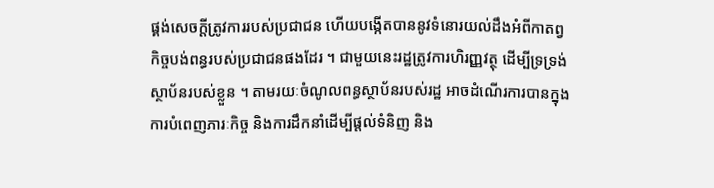ផ្គង់សេចក្តីត្រូវការរបស់ប្រជាជន ហើយបង្កើតបាននូវទំនោរយល់ដឹងអំពីកាតព្វកិច្ចបង់ពន្ធរបស់ប្រជាជនផងដែរ ។ ជាមួយនេះរដ្ឋត្រូវការហិរញ្ញវត្ថុ ដើម្បីទ្រទ្រង់ស្ថាប័នរបស់ខ្លួន ។ តាមរយៈចំណូលពន្ធស្ថាប័នរបស់រដ្ឋ អាចដំណើរការបានក្នុងការបំពេញភារៈកិច្ច និងការដឹកនាំដើម្បីផ្តល់ទំនិញ និង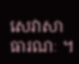សេវាសាធារណៈ ។